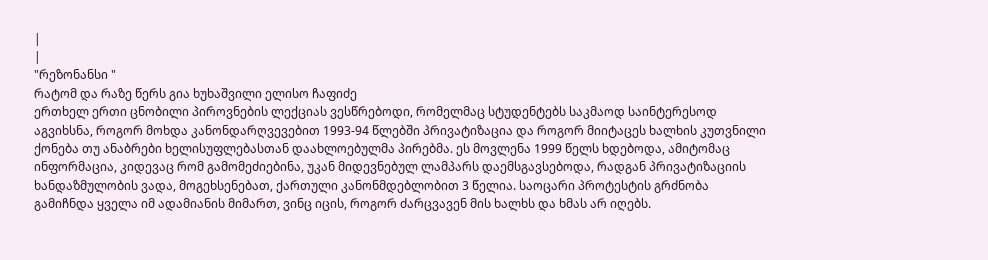|
|
"რეზონანსი "
რატომ და რაზე წერს გია ხუხაშვილი ელისო ჩაფიძე
ერთხელ ერთი ცნობილი პიროვნების ლექციას ვესწრებოდი, რომელმაც სტუდენტებს საკმაოდ საინტერესოდ აგვიხსნა, როგორ მოხდა კანონდარღვევებით 1993-94 წლებში პრივატიზაცია და როგორ მიიტაცეს ხალხის კუთვნილი ქონება თუ ანაბრები ხელისუფლებასთან დაახლოებულმა პირებმა. ეს მოვლენა 1999 წელს ხდებოდა, ამიტომაც ინფორმაცია, კიდევაც რომ გამომეძიებინა, უკან მიდევნებულ ლამპარს დაემსგავსებოდა, რადგან პრივატიზაციის ხანდაზმულობის ვადა, მოგეხსენებათ, ქართული კანონმდებლობით 3 წელია. საოცარი პროტესტის გრძნობა გამიჩნდა ყველა იმ ადამიანის მიმართ, ვინც იცის, როგორ ძარცვავენ მის ხალხს და ხმას არ იღებს.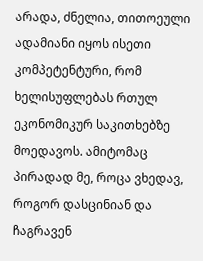არადა, ძნელია, თითოეული ადამიანი იყოს ისეთი კომპეტენტური, რომ ხელისუფლებას რთულ ეკონომიკურ საკითხებზე მოედავოს. ამიტომაც პირადად მე, როცა ვხედავ, როგორ დასცინიან და ჩაგრავენ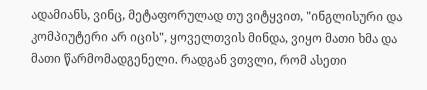ადამიანს, ვინც, მეტაფორულად თუ ვიტყვით, "ინგლისური და კომპიუტერი არ იცის", ყოველთვის მინდა, ვიყო მათი ხმა და მათი წარმომადგენელი. რადგან ვთვლი, რომ ასეთი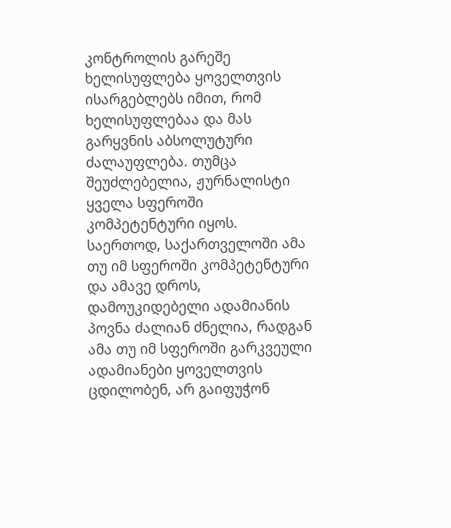კონტროლის გარეშე ხელისუფლება ყოველთვის ისარგებლებს იმით, რომ ხელისუფლებაა და მას გარყვნის აბსოლუტური ძალაუფლება. თუმცა შეუძლებელია, ჟურნალისტი ყველა სფეროში კომპეტენტური იყოს. საერთოდ, საქართველოში ამა თუ იმ სფეროში კომპეტენტური და ამავე დროს, დამოუკიდებელი ადამიანის პოვნა ძალიან ძნელია, რადგან ამა თუ იმ სფეროში გარკვეული ადამიანები ყოველთვის ცდილობენ, არ გაიფუჭონ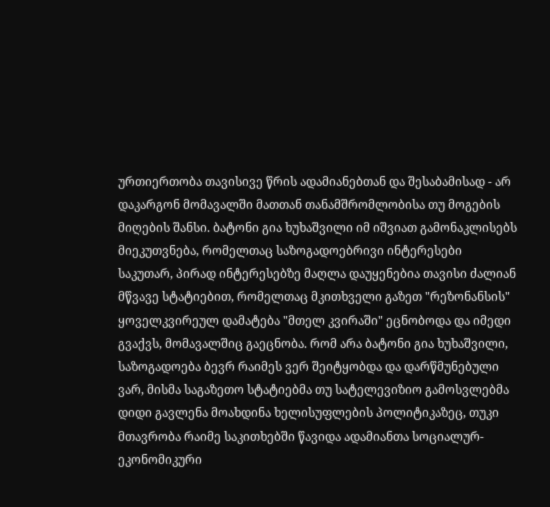ურთიერთობა თავისივე წრის ადამიანებთან და შესაბამისად - არ დაკარგონ მომავალში მათთან თანამშრომლობისა თუ მოგების მიღების შანსი. ბატონი გია ხუხაშვილი იმ იშვიათ გამონაკლისებს მიეკუთვნება, რომელთაც საზოგადოებრივი ინტერესები საკუთარ, პირად ინტერესებზე მაღლა დაუყენებია თავისი ძალიან მწვავე სტატიებით, რომელთაც მკითხველი გაზეთ "რეზონანსის" ყოველკვირეულ დამატება "მთელ კვირაში" ეცნობოდა და იმედი გვაქვს, მომავალშიც გაეცნობა. რომ არა ბატონი გია ხუხაშვილი, საზოგადოება ბევრ რაიმეს ვერ შეიტყობდა და დარწმუნებული ვარ, მისმა საგაზეთო სტატიებმა თუ სატელევიზიო გამოსვლებმა დიდი გავლენა მოახდინა ხელისუფლების პოლიტიკაზეც, თუკი მთავრობა რაიმე საკითხებში წავიდა ადამიანთა სოციალურ-ეკონომიკური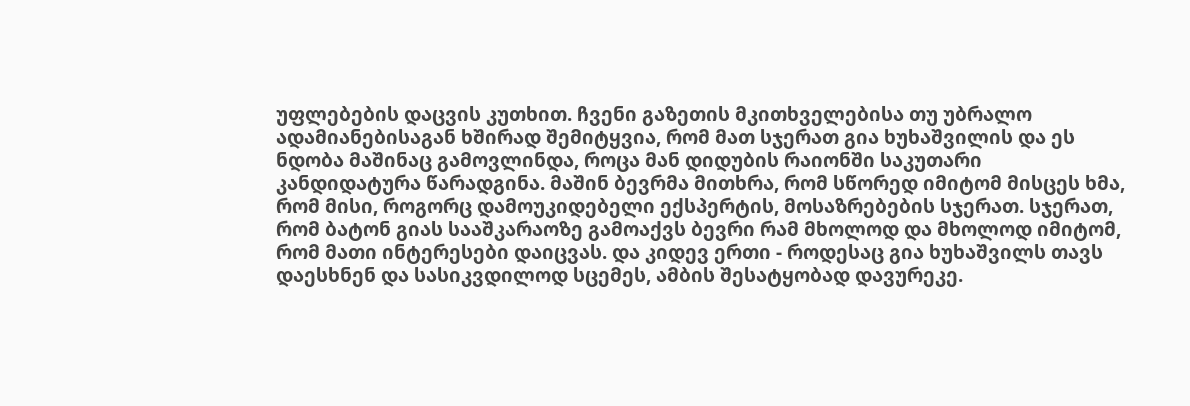უფლებების დაცვის კუთხით. ჩვენი გაზეთის მკითხველებისა თუ უბრალო ადამიანებისაგან ხშირად შემიტყვია, რომ მათ სჯერათ გია ხუხაშვილის და ეს ნდობა მაშინაც გამოვლინდა, როცა მან დიდუბის რაიონში საკუთარი კანდიდატურა წარადგინა. მაშინ ბევრმა მითხრა, რომ სწორედ იმიტომ მისცეს ხმა, რომ მისი, როგორც დამოუკიდებელი ექსპერტის, მოსაზრებების სჯერათ. სჯერათ, რომ ბატონ გიას სააშკარაოზე გამოაქვს ბევრი რამ მხოლოდ და მხოლოდ იმიტომ, რომ მათი ინტერესები დაიცვას. და კიდევ ერთი - როდესაც გია ხუხაშვილს თავს დაესხნენ და სასიკვდილოდ სცემეს, ამბის შესატყობად დავურეკე.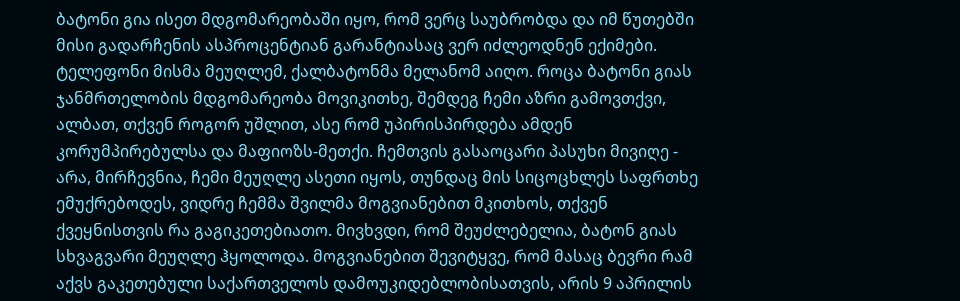ბატონი გია ისეთ მდგომარეობაში იყო, რომ ვერც საუბრობდა და იმ წუთებში მისი გადარჩენის ასპროცენტიან გარანტიასაც ვერ იძლეოდნენ ექიმები. ტელეფონი მისმა მეუღლემ, ქალბატონმა მელანომ აიღო. როცა ბატონი გიას ჯანმრთელობის მდგომარეობა მოვიკითხე, შემდეგ ჩემი აზრი გამოვთქვი, ალბათ, თქვენ როგორ უშლით, ასე რომ უპირისპირდება ამდენ კორუმპირებულსა და მაფიოზს-მეთქი. ჩემთვის გასაოცარი პასუხი მივიღე - არა, მირჩევნია, ჩემი მეუღლე ასეთი იყოს, თუნდაც მის სიცოცხლეს საფრთხე ემუქრებოდეს, ვიდრე ჩემმა შვილმა მოგვიანებით მკითხოს, თქვენ ქვეყნისთვის რა გაგიკეთებიათო. მივხვდი, რომ შეუძლებელია, ბატონ გიას სხვაგვარი მეუღლე ჰყოლოდა. მოგვიანებით შევიტყვე, რომ მასაც ბევრი რამ აქვს გაკეთებული საქართველოს დამოუკიდებლობისათვის, არის 9 აპრილის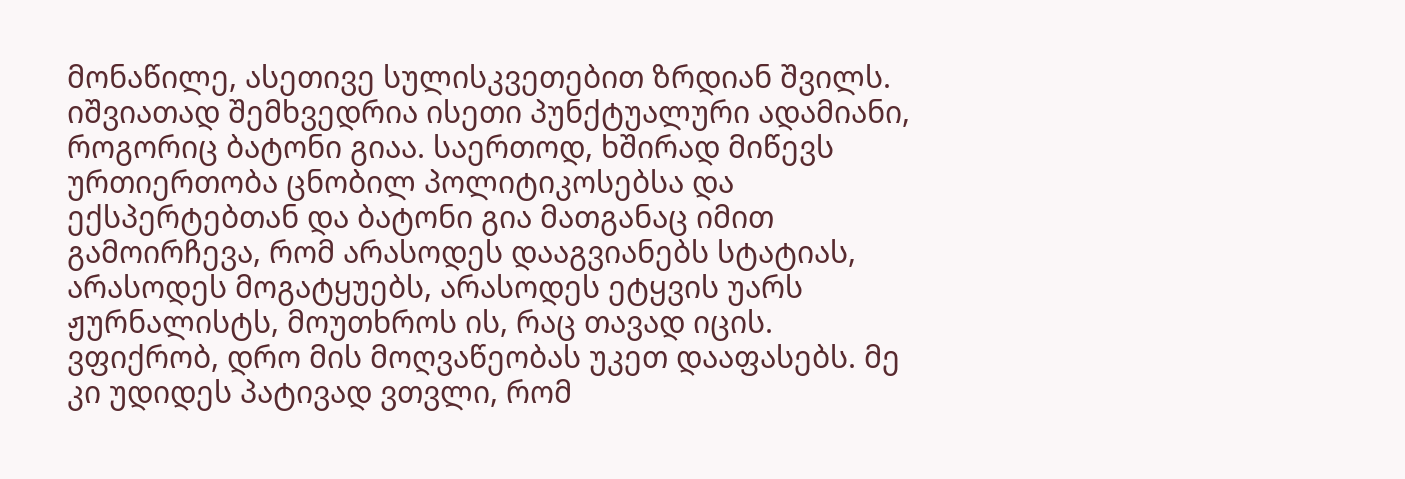მონაწილე, ასეთივე სულისკვეთებით ზრდიან შვილს. იშვიათად შემხვედრია ისეთი პუნქტუალური ადამიანი, როგორიც ბატონი გიაა. საერთოდ, ხშირად მიწევს ურთიერთობა ცნობილ პოლიტიკოსებსა და ექსპერტებთან და ბატონი გია მათგანაც იმით გამოირჩევა, რომ არასოდეს დააგვიანებს სტატიას, არასოდეს მოგატყუებს, არასოდეს ეტყვის უარს ჟურნალისტს, მოუთხროს ის, რაც თავად იცის. ვფიქრობ, დრო მის მოღვაწეობას უკეთ დააფასებს. მე კი უდიდეს პატივად ვთვლი, რომ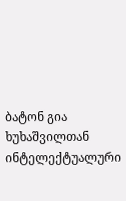ბატონ გია ხუხაშვილთან ინტელექტუალური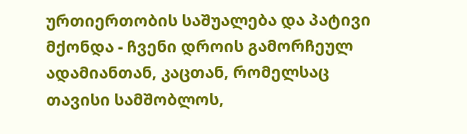ურთიერთობის საშუალება და პატივი მქონდა - ჩვენი დროის გამორჩეულ ადამიანთან, კაცთან, რომელსაც თავისი სამშობლოს,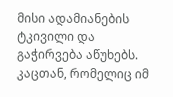მისი ადამიანების ტკივილი და გაჭირვება აწუხებს. კაცთან, რომელიც იმ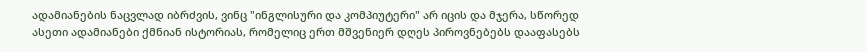ადამიანების ნაცვლად იბრძვის, ვინც "ინგლისური და კომპიუტერი" არ იცის და მჯერა, სწორედ ასეთი ადამიანები ქმნიან ისტორიას, რომელიც ერთ მშვენიერ დღეს პიროვნებებს დააფასებს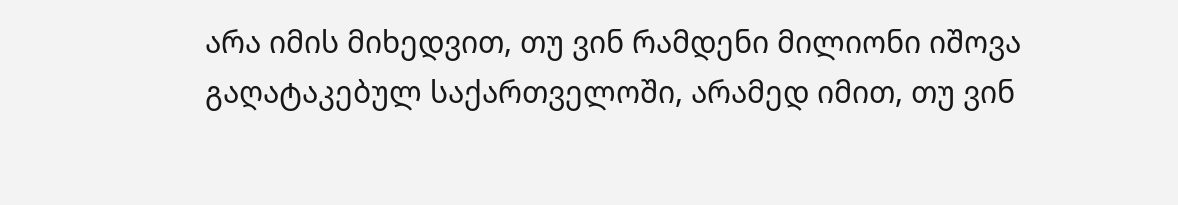არა იმის მიხედვით, თუ ვინ რამდენი მილიონი იშოვა გაღატაკებულ საქართველოში, არამედ იმით, თუ ვინ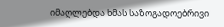იმაღლებდა ხმას საზოგადოებრივი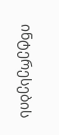ინტერესების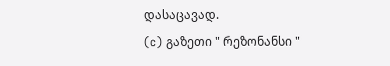დასაცავად.
(c) გაზეთი " რეზონანსი "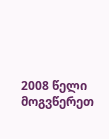2008 წელი მოგვწერეთ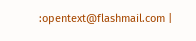:opentext@flashmail.com |